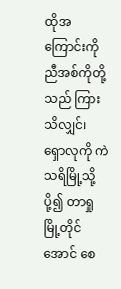ထိုအကြောင်းကို ညီအစ်ကိုတို့သည် ကြားသိလျှင်၊ ရှောလုကို ကဲသရိမြို့သို့ပို့၍ တာရှုမြို့တိုင်အောင် စေ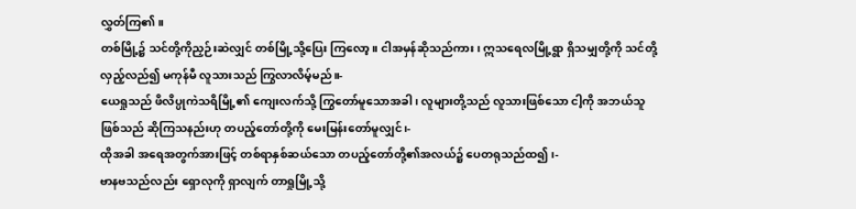လွှတ်ကြ၏။
တစ်မြို့၌ သင်တို့ကိုညှဉ်းဆဲလျှင် တစ်မြို့သို့ပြေး ကြလော့။ ငါအမှန်ဆိုသည်ကား၊ ဣသရေလမြို့ရွာ ရှိသမျှတို့ကို သင်တို့ လှည့်လည်၍ မကုန်မီ လူသားသည် ကြွလာလိမ့်မည်။-
ယေရှုသည် ဖိလိပ္ပုကဲသရိမြို့၏ ကျေးလက်သို့ ကြွတော်မူသောအခါ၊ လူများတို့သည် လူသားဖြစ်သော ငါ့ကို အဘယ်သူဖြစ်သည် ဆိုကြသနည်းဟု တပည့်တော်တို့ကို မေးမြန်းတော်မူလျှင်၊-
ထိုအခါ အရေအတွက်အားဖြင့် တစ်ရာနှစ်ဆယ်သော တပည့်တော်တို့၏အလယ်၌ ပေတရုသည်ထ၍၊-
ဗာနဗသည်လည်း ရှောလုကို ရှာလျက် တာရှုမြို့သို့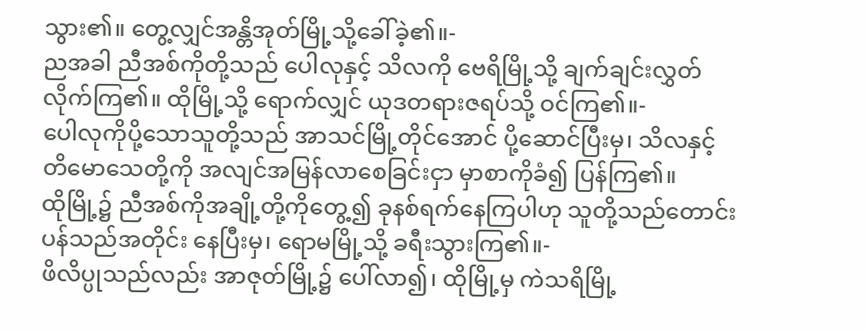သွား၏။ တွေ့လျှင်အန္တိအုတ်မြို့သို့ခေါ်ခဲ့၏။-
ညအခါ ညီအစ်ကိုတို့သည် ပေါလုနှင့် သိလကို ဗေရိမြို့သို့ ချက်ချင်းလွှတ်လိုက်ကြ၏။ ထိုမြို့သို့ ရောက်လျှင် ယုဒတရားဇရပ်သို့ ဝင်ကြ၏။-
ပေါလုကိုပို့သောသူတို့သည် အာသင်မြို့တိုင်အောင် ပို့ဆောင်ပြီးမှ၊ သိလနှင့် တိမောသေတို့ကို အလျင်အမြန်လာစေခြင်းငှာ မှာစာကိုခံ၍ ပြန်ကြ၏။
ထိုမြို့၌ ညီအစ်ကိုအချို့တို့ကိုတွေ့၍ ခုနစ်ရက်နေကြပါဟု သူတို့သည်တောင်းပန်သည်အတိုင်း နေပြီးမှ၊ ရောမမြို့သို့ ခရီးသွားကြ၏။-
ဖိလိပ္ပုသည်လည်း အာဇုတ်မြို့၌ ပေါ်လာ၍၊ ထိုမြို့မှ ကဲသရိမြို့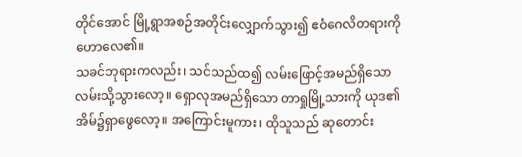တိုင်အောင် မြို့ရွာအစဉ်အတိုင်းလျှောက်သွား၍ ဧဝံဂေလိတရားကို ဟောလေ၏။
သခင်ဘုရားကလည်း၊ သင်သည်ထ၍ လမ်းဖြောင့်အမည်ရှိသော လမ်းသို့သွားလော့။ ရှောလုအမည်ရှိသော တာရှုမြို့သားကို ယုဒ၏ အိမ်၌ရှာဖွေလော့။ အကြောင်းမူကား၊ ထိုသူသည် ဆုတောင်း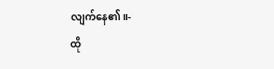လျက်နေ၏။-
ထို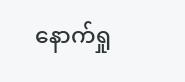နောက်ရှု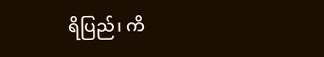ရိပြည်၊ ကိ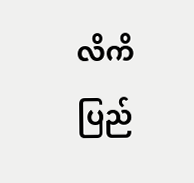လိကိပြည်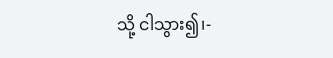သို့ ငါသွား၍၊-